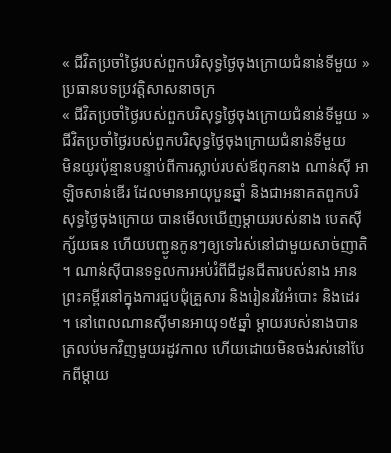« ជីវិតប្រចាំថ្ងៃរបស់ពួកបរិសុទ្ធថ្ងៃចុងក្រោយជំនាន់ទីមួយ » ប្រធានបទប្រវត្តិសាសនាចក្រ
« ជីវិតប្រចាំថ្ងៃរបស់ពួកបរិសុទ្ធថ្ងៃចុងក្រោយជំនាន់ទីមួយ »
ជីវិតប្រចាំថ្ងៃរបស់ពួកបរិសុទ្ធថ្ងៃចុងក្រោយជំនាន់ទីមួយ
មិនយូរប៉ុន្មានបន្ទាប់ពីការស្លាប់របស់ឪពុកនាង ណាន់ស៊ី អាឡិចសាន់ឌើរ ដែលមានអាយុបួនឆ្នាំ និងជាអនាគតពួកបរិសុទ្ធថ្ងៃចុងក្រោយ បានមើលឃើញម្តាយរបស់នាង បេតស៊ី ក្ស័យធន ហើយបញ្ជូនកូនៗឲ្យទៅរស់នៅជាមួយសាច់ញាតិ ។ ណាន់ស៊ីបានទទួលការអប់រំពីជីដូនជីតារបស់នាង អានព្រះគម្ពីរនៅក្នុងការជួបជុំគ្រួសារ និងរៀនរវៃអំបោះ និងដេរ ។ នៅពេលណានស៊ីមានអាយុ១៥ឆ្នាំ ម្តាយរបស់នាងបានត្រលប់មកវិញមួយរដូវកាល ហើយដោយមិនចង់រស់នៅបែកពីម្តាយ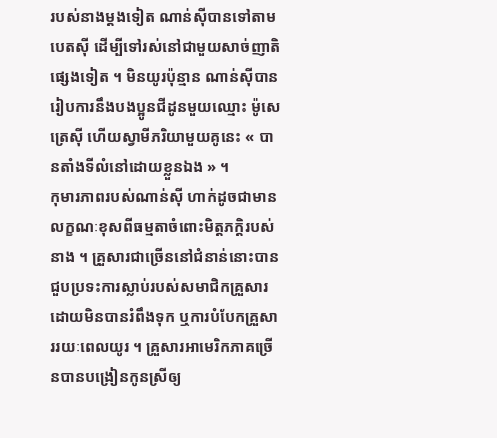របស់នាងម្តងទៀត ណាន់ស៊ីបានទៅតាមបេតស៊ី ដើម្បីទៅរស់នៅជាមួយសាច់ញាតិផ្សេងទៀត ។ មិនយូរប៉ុន្មាន ណាន់ស៊ីបានរៀបការនឹងបងប្អូនជីដូនមួយឈ្មោះ ម៉ូសេ ត្រេស៊ី ហើយស្វាមីភរិយាមួយគូនេះ « បានតាំងទីលំនៅដោយខ្លួនឯង » ។
កុមារភាពរបស់ណាន់ស៊ី ហាក់ដូចជាមានលក្ខណៈខុសពីធម្មតាចំពោះមិត្តភក្ដិរបស់នាង ។ គ្រួសារជាច្រើននៅជំនាន់នោះបានជួបប្រទះការស្លាប់របស់សមាជិកគ្រួសារដោយមិនបានរំពឹងទុក ឬការបំបែកគ្រួសាររយៈពេលយូរ ។ គ្រួសារអាមេរិកភាគច្រើនបានបង្រៀនកូនស្រីឲ្យ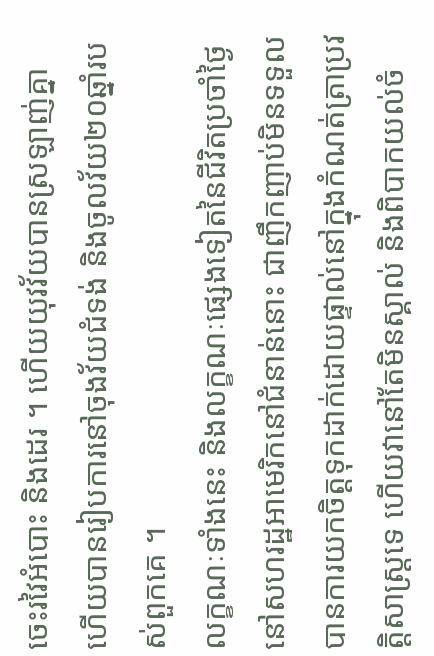ចេះរវៃអំបោះ និងដេរ ។ ហើយយុវវ័យបានស្រឡាញ់គ្នា ហើយបានរៀបការនៅចុងវ័យជំទង់ និងចូលវ័យ២០ឆ្នាំរបស់ពួកគេ ។
លក្ខណៈទាំងនេះ និងលក្ខណៈផ្សេងទៀតនៃជីវិតប្រចាំថ្ងៃនៅសហរដ្ឋអាមេរិកនៅជំនាន់នោះ ជាញឹកញាប់មិនទទួលបានការយកចិត្តទុកដាក់ដោយផ្ទាល់នៅក្នុងកំណត់ត្រាប្រវត្តិសាស្ត្រទេ ហើយវានៅតែមិនស្គាល់ និងពិបាកយល់ចំ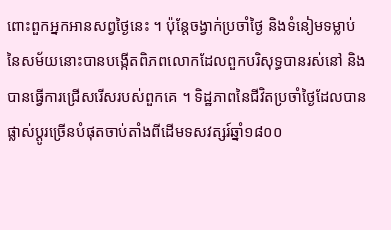ពោះពួកអ្នកអានសព្វថ្ងៃនេះ ។ ប៉ុន្តែចង្វាក់ប្រចាំថ្ងៃ និងទំនៀមទម្លាប់នៃសម័យនោះបានបង្កើតពិភពលោកដែលពួកបរិសុទ្ធបានរស់នៅ និងបានធ្វើការជ្រើសរើសរបស់ពួកគេ ។ ទិដ្ឋភាពនៃជីវិតប្រចាំថ្ងៃដែលបានផ្លាស់ប្តូរច្រើនបំផុតចាប់តាំងពីដើមទសវត្សរ៍ឆ្នាំ១៨០០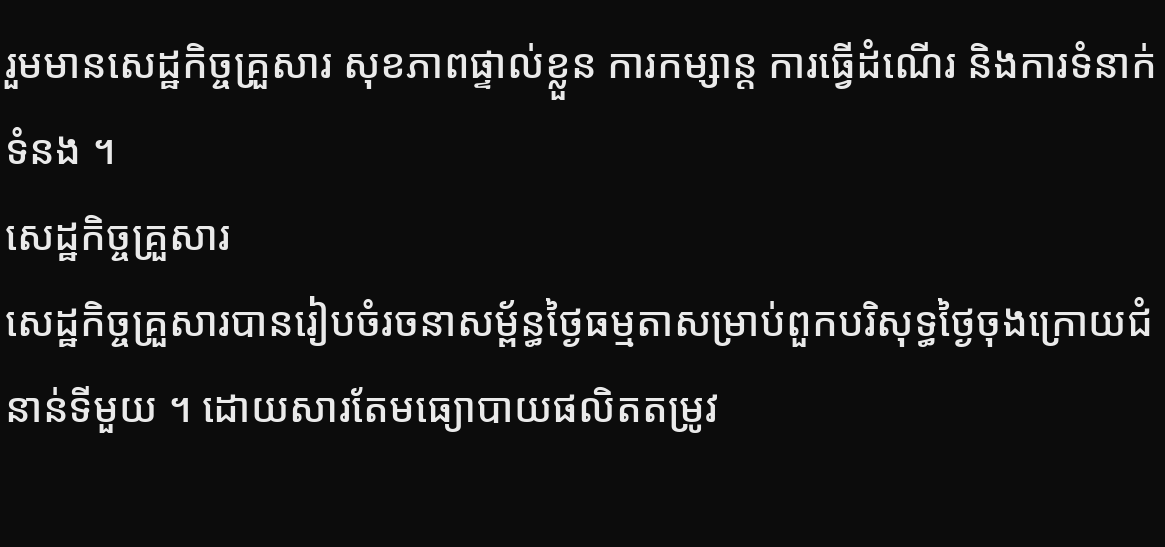រួមមានសេដ្ឋកិច្ចគ្រួសារ សុខភាពផ្ទាល់ខ្លួន ការកម្សាន្ត ការធ្វើដំណើរ និងការទំនាក់ទំនង ។
សេដ្ឋកិច្ចគ្រួសារ
សេដ្ឋកិច្ចគ្រួសារបានរៀបចំរចនាសម្ព័ន្ធថ្ងៃធម្មតាសម្រាប់ពួកបរិសុទ្ធថ្ងៃចុងក្រោយជំនាន់ទីមួយ ។ ដោយសារតែមធ្យោបាយផលិតតម្រូវ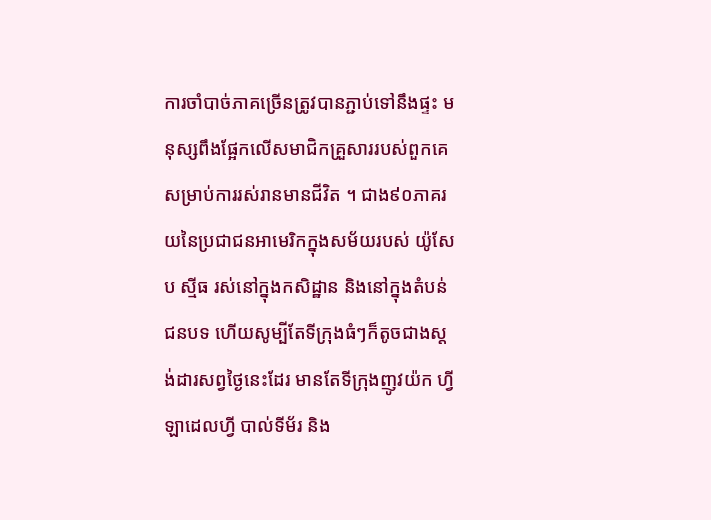ការចាំបាច់ភាគច្រើនត្រូវបានភ្ជាប់ទៅនឹងផ្ទះ មនុស្សពឹងផ្អែកលើសមាជិកគ្រួសាររបស់ពួកគេសម្រាប់ការរស់រានមានជីវិត ។ ជាង៩០ភាគរយនៃប្រជាជនអាមេរិកក្នុងសម័យរបស់ យ៉ូសែប ស្មីធ រស់នៅក្នុងកសិដ្ឋាន និងនៅក្នុងតំបន់ជនបទ ហើយសូម្បីតែទីក្រុងធំៗក៏តូចជាងស្តង់ដារសព្វថ្ងៃនេះដែរ មានតែទីក្រុងញូវយ៉ក ហ្វីឡាដេលហ្វី បាល់ទីម័រ និង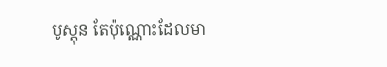បូស្តុន តែប៉ុណ្ណោះដែលមា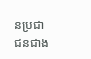នប្រជាជនជាង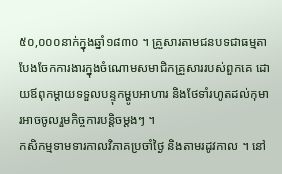៥០,០០០នាក់ក្នុងឆ្នាំ១៨៣០ ។ គ្រួសារតាមជនបទជាធម្មតាបែងចែកការងារក្នុងចំណោមសមាជិកគ្រួសាររបស់ពួកគេ ដោយឪពុកម្តាយទទួលបន្ទុកម្ហូបអាហារ និងថែទាំរហូតដល់កុមារអាចចូលរួមកិច្ចការបន្តិចម្តងៗ ។
កសិកម្មទាមទារកាលវិភាគប្រចាំថ្ងៃ និងតាមរដូវកាល ។ នៅ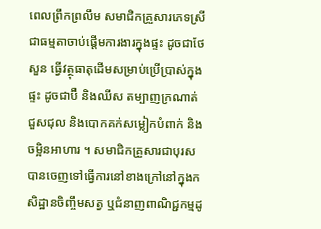ពេលព្រឹកព្រលឹម សមាជិកគ្រួសារភេទស្រីជាធម្មតាចាប់ផ្តើមការងារក្នុងផ្ទះ ដូចជាថែសួន ធ្វើវត្ថុធាតុដើមសម្រាប់ប្រើប្រាស់ក្នុងផ្ទះ ដូចជាប៊ឺ និងឈីស តម្បាញក្រណាត់ ជួសជុល និងបោកគក់សម្លៀកបំពាក់ និងចម្អិនអាហារ ។ សមាជិកគ្រួសារជាបុរសបានចេញទៅធ្វើការនៅខាងក្រៅនៅក្នុងកសិដ្ឋានចិញ្ចឹមសត្វ ឬជំនាញពាណិជ្ជកម្មដូ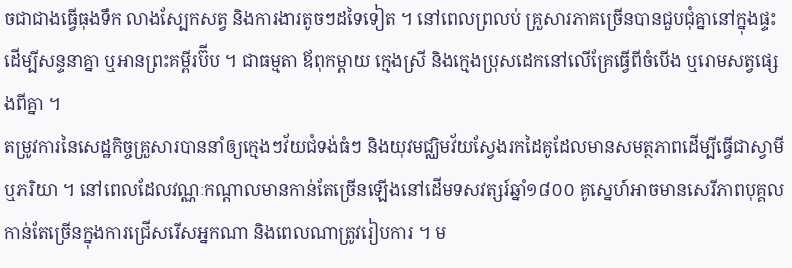ចជាជាងធ្វើធុងទឹក លាងស្បែកសត្វ និងការងារតូចៗដទៃទៀត ។ នៅពេលព្រលប់ គ្រួសារភាគច្រើនបានជួបជុំគ្នានៅក្នុងផ្ទះដើម្បីសន្ទនាគ្នា ឬអានព្រះគម្ពីរប៊ីប ។ ជាធម្មតា ឪពុកម្តាយ ក្មេងស្រី និងក្មេងប្រុសដេកនៅលើគ្រែធ្វើពីចំបើង ឬរោមសត្វផ្សេងពីគ្នា ។
តម្រូវការនៃសេដ្ឋកិច្ចគ្រួសារបាននាំឲ្យក្មេងៗវ័យជំទង់ធំៗ និងយុវមជ្ឈិមវ័យស្វែងរកដៃគូដែលមានសមត្ថភាពដើម្បីធ្វើជាស្វាមី ឬភរិយា ។ នៅពេលដែលវណ្ណៈកណ្តាលមានកាន់តែច្រើនឡើងនៅដើមទសវត្សរ៍ឆ្នាំ១៨០០ គូស្នេហ៍អាចមានសេរីភាពបុគ្គលកាន់តែច្រើនក្នុងការជ្រើសរើសអ្នកណា និងពេលណាត្រូវរៀបការ ។ ម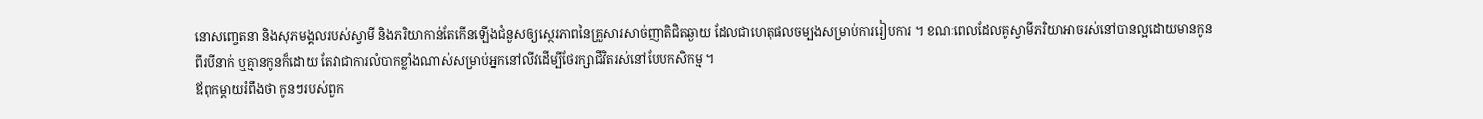នោសញ្ចេតនា និងសុភមង្គលរបស់ស្វាមី និងភរិយាកាន់តែកើនឡើងជំនួសឲ្យស្ថេរភាពនៃគ្រួសារសាច់ញាតិជិតឆ្ងាយ ដែលជាហេតុផលចម្បងសម្រាប់ការរៀបការ ។ ខណៈពេលដែលគូស្វាមីភរិយាអាចរស់នៅបានល្អដោយមានកូនពីរបីនាក់ ឬគ្មានកូនក៏ដោយ តែវាជាការលំបាកខ្លាំងណាស់សម្រាប់អ្នកនៅលីវដើម្បីថែរក្សាជីវិតរស់នៅបែបកសិកម្ម ។
ឪពុកម្តាយរំពឹងថា កូនៗរបស់ពួក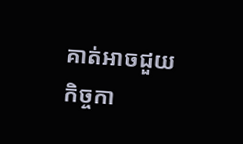គាត់អាចជួយកិច្ចកា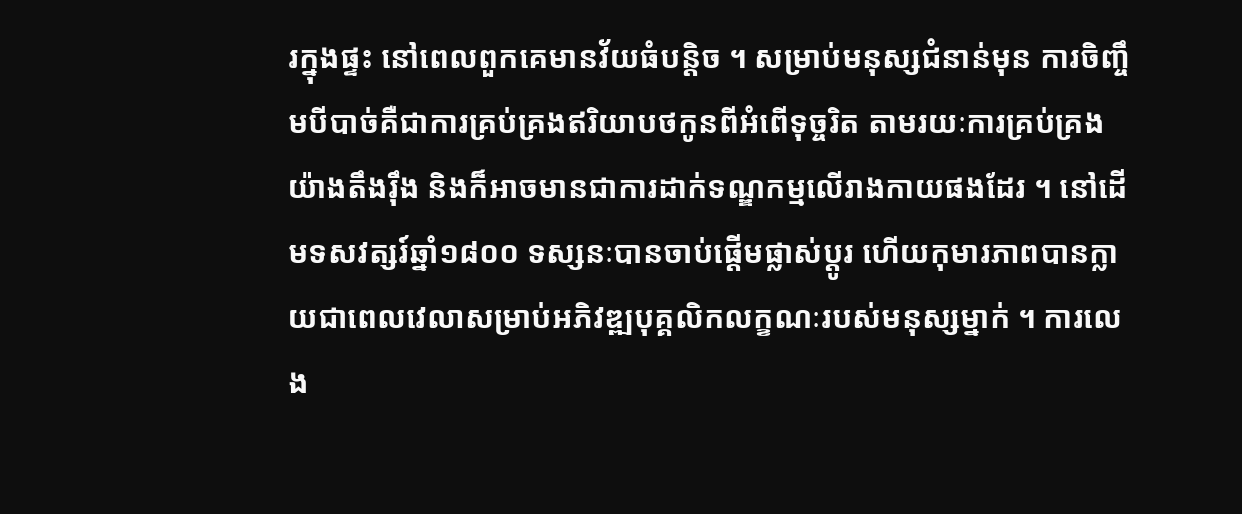រក្នុងផ្ទះ នៅពេលពួកគេមានវ័យធំបន្តិច ។ សម្រាប់មនុស្សជំនាន់មុន ការចិញ្ចឹមបីបាច់គឺជាការគ្រប់គ្រងឥរិយាបថកូនពីអំពើទុច្ចរិត តាមរយៈការគ្រប់គ្រងយ៉ាងតឹងរ៉ឹង និងក៏អាចមានជាការដាក់ទណ្ឌកម្មលើរាងកាយផងដែរ ។ នៅដើមទសវត្សរ៍ឆ្នាំ១៨០០ ទស្សនៈបានចាប់ផ្តើមផ្លាស់ប្តូរ ហើយកុមារភាពបានក្លាយជាពេលវេលាសម្រាប់អភិវឌ្ឍបុគ្គលិកលក្ខណៈរបស់មនុស្សម្នាក់ ។ ការលេង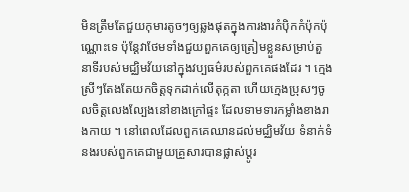មិនត្រឹមតែជួយកុមារតូចៗឲ្យឆ្លងផុតក្នុងការងារកំប៉ិកកំប៉ុកប៉ុណ្ណោះទេ ប៉ុន្តែវាថែមទាំងជួយពួកគេឲ្យត្រៀមខ្លួនសម្រាប់តួនាទីរបស់មជ្ឈិមវ័យនៅក្នុងវប្បធម៌របស់ពួកគេផងដែរ ។ ក្មេងស្រីៗតែងតែយកចិត្តទុកដាក់លើតុក្កតា ហើយក្មេងប្រុសៗចូលចិត្តលេងល្បែងនៅខាងក្រៅផ្ទះ ដែលទាមទារកម្លាំងខាងរាងកាយ ។ នៅពេលដែលពួកគេឈានដល់មជ្ឈិមវ័យ ទំនាក់ទំនងរបស់ពួកគេជាមួយគ្រួសារបានផ្លាស់ប្តូរ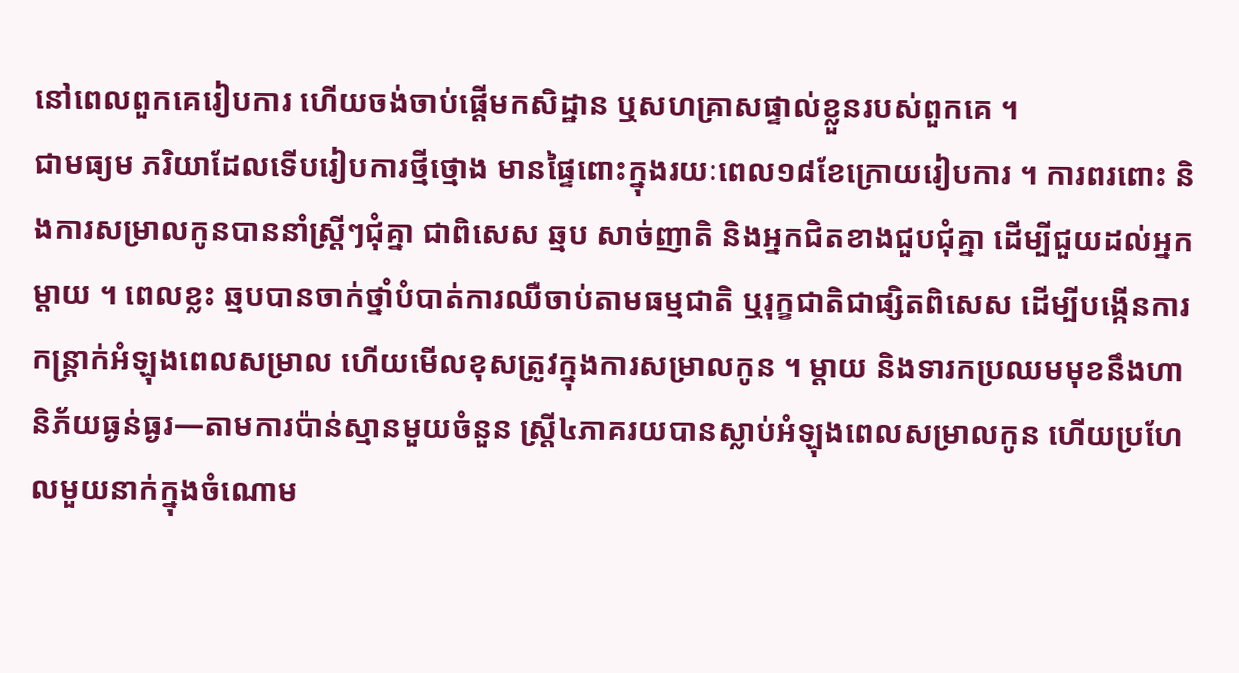នៅពេលពួកគេរៀបការ ហើយចង់ចាប់ផ្តើមកសិដ្ឋាន ឬសហគ្រាសផ្ទាល់ខ្លួនរបស់ពួកគេ ។
ជាមធ្យម ភរិយាដែលទើបរៀបការថ្មីថ្មោង មានផ្ទៃពោះក្នុងរយៈពេល១៨ខែក្រោយរៀបការ ។ ការពរពោះ និងការសម្រាលកូនបាននាំស្ត្រីៗជុំគ្នា ជាពិសេស ឆ្មប សាច់ញាតិ និងអ្នកជិតខាងជួបជុំគ្នា ដើម្បីជួយដល់អ្នកម្តាយ ។ ពេលខ្លះ ឆ្មបបានចាក់ថ្នាំបំបាត់ការឈឺចាប់តាមធម្មជាតិ ឬរុក្ខជាតិជាផ្សិតពិសេស ដើម្បីបង្កើនការកន្ត្រាក់អំឡុងពេលសម្រាល ហើយមើលខុសត្រូវក្នុងការសម្រាលកូន ។ ម្តាយ និងទារកប្រឈមមុខនឹងហានិភ័យធ្ងន់ធ្ងរ—តាមការប៉ាន់ស្មានមួយចំនួន ស្ត្រី៤ភាគរយបានស្លាប់អំឡុងពេលសម្រាលកូន ហើយប្រហែលមួយនាក់ក្នុងចំណោម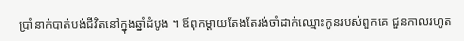ប្រាំនាក់បាត់បង់ជីវិតនៅក្នុងឆ្នាំដំបូង ។ ឪពុកម្តាយតែងតែរង់ចាំដាក់ឈ្មោះកូនរបស់ពួកគេ ជួនកាលរហូត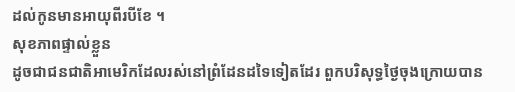ដល់កូនមានអាយុពីរបីខែ ។
សុខភាពផ្ទាល់ខ្លួន
ដូចជាជនជាតិអាមេរិកដែលរស់នៅព្រំដែនដទៃទៀតដែរ ពួកបរិសុទ្ធថ្ងៃចុងក្រោយបាន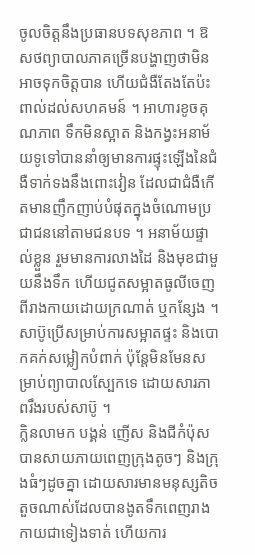ចូលចិត្តនឹងប្រធានបទសុខភាព ។ ឱសថព្យាបាលភាគច្រើនបង្ហាញថាមិនអាចទុកចិត្តបាន ហើយជំងឺតែងតែប៉ះពាល់ដល់សហគមន៍ ។ អាហារខូចគុណភាព ទឹកមិនស្អាត និងកង្វះអនាម័យទូទៅបាននាំឲ្យមានការផ្ទុះឡើងនៃជំងឺទាក់ទងនឹងពោះវៀន ដែលជាជំងឺកើតមានញឹកញាប់បំផុតក្នុងចំណោមប្រជាជននៅតាមជនបទ ។ អនាម័យផ្ទាល់ខ្លួន រួមមានការលាងដៃ និងមុខជាមួយនឹងទឹក ហើយជូតសម្អាតធូលីចេញពីរាងកាយដោយក្រណាត់ ឬកន្សែង ។ សាប៊ូប្រើសម្រាប់ការសម្អាតផ្ទះ និងបោកគក់សម្លៀកបំពាក់ ប៉ុន្តែមិនមែនសម្រាប់ព្យាបាលស្បែកទេ ដោយសារភាពរឹងរបស់សាប៊ូ ។
ក្លិនលាមក បង្គន់ ញើស និងជីកំប៉ុសបានសាយភាយពេញក្រុងតូចៗ និងក្រុងធំៗដូចគ្នា ដោយសារមានមនុស្សតិចតួចណាស់ដែលបានងូតទឹកពេញរាងកាយជាទៀងទាត់ ហើយការ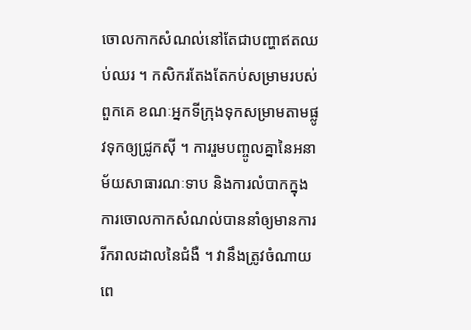ចោលកាកសំណល់នៅតែជាបញ្ហាឥតឈប់ឈរ ។ កសិករតែងតែកប់សម្រាមរបស់ពួកគេ ខណៈអ្នកទីក្រុងទុកសម្រាមតាមផ្លូវទុកឲ្យជ្រូកស៊ី ។ ការរួមបញ្ចូលគ្នានៃអនាម័យសាធារណៈទាប និងការលំបាកក្នុងការចោលកាកសំណល់បាននាំឲ្យមានការរីករាលដាលនៃជំងឺ ។ វានឹងត្រូវចំណាយពេ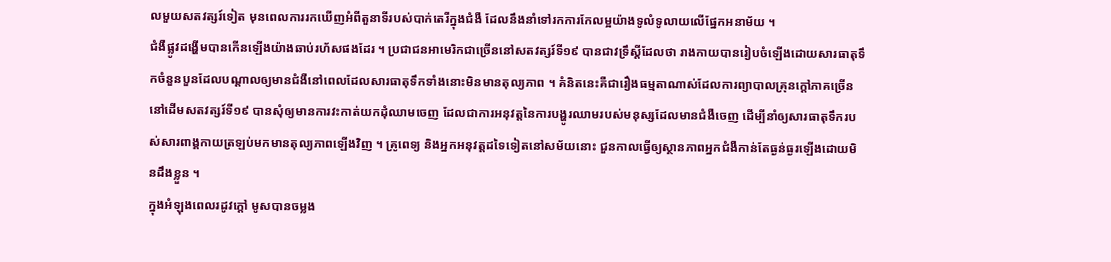លមួយសតវត្សរ៍ទៀត មុនពេលការរកឃើញអំពីតួនាទីរបស់បាក់តេរីក្នុងជំងឺ ដែលនឹងនាំទៅរកការកែលម្អយ៉ាងទូលំទូលាយលើផ្នែកអនាម័យ ។
ជំងឺផ្លូវដង្ហើមបានកើនឡើងយ៉ាងឆាប់រហ័សផងដែរ ។ ប្រជាជនអាមេរិកជាច្រើននៅសតវត្សរ៍ទី១៩ បានជាវទ្រឹស្ដីដែលថា រាងកាយបានរៀបចំឡើងដោយសារធាតុទឹកចំនួនបួនដែលបណ្តាលឲ្យមានជំងឺនៅពេលដែលសារធាតុទឹកទាំងនោះមិនមានតុល្យភាព ។ គំនិតនេះគឺជារឿងធម្មតាណាស់ដែលការព្យាបាលគ្រុនក្ដៅភាគច្រើននៅដើមសតវត្សរ៍ទី១៩ បានសុំឲ្យមានការវះកាត់យកដុំឈាមចេញ ដែលជាការអនុវត្តនៃការបង្ហូរឈាមរបស់មនុស្សដែលមានជំងឺចេញ ដើម្បីនាំឲ្យសារធាតុទឹករបស់សារពាង្គកាយត្រឡប់មកមានតុល្យភាពឡើងវិញ ។ គ្រូពេទ្យ និងអ្នកអនុវត្តដទៃទៀតនៅសម័យនោះ ជួនកាលធ្វើឲ្យស្ថានភាពអ្នកជំងឺកាន់តែធ្ងន់ធ្ងរឡើងដោយមិនដឹងខ្លួន ។
ក្នុងអំឡុងពេលរដូវក្តៅ មូសបានចម្លង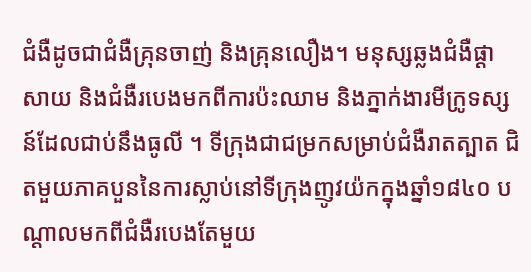ជំងឺដូចជាជំងឺគ្រុនចាញ់ និងគ្រុនលឿង។ មនុស្សឆ្លងជំងឺផ្ដាសាយ និងជំងឺរបេងមកពីការប៉ះឈាម និងភ្នាក់ងារមីក្រូទស្សន៍ដែលជាប់នឹងធូលី ។ ទីក្រុងជាជម្រកសម្រាប់ជំងឺរាតត្បាត ជិតមួយភាគបួននៃការស្លាប់នៅទីក្រុងញូវយ៉កក្នុងឆ្នាំ១៨៤០ បណ្តាលមកពីជំងឺរបេងតែមួយ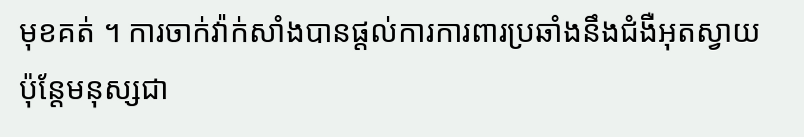មុខគត់ ។ ការចាក់វ៉ាក់សាំងបានផ្តល់ការការពារប្រឆាំងនឹងជំងឺអុតស្វាយ ប៉ុន្តែមនុស្សជា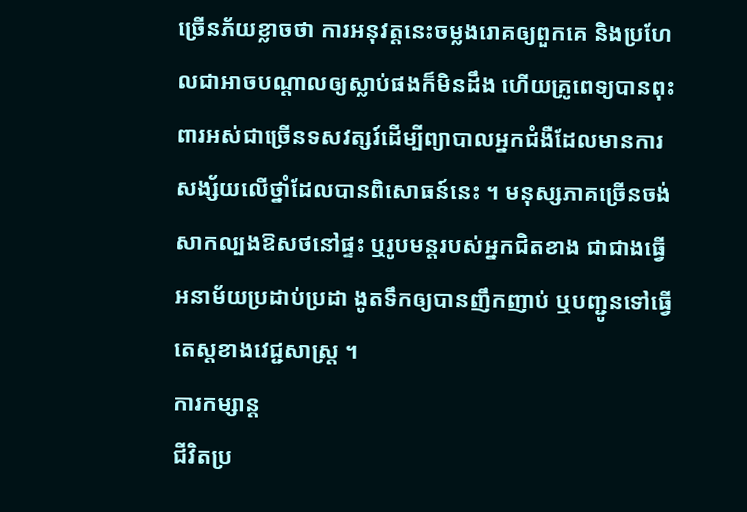ច្រើនភ័យខ្លាចថា ការអនុវត្តនេះចម្លងរោគឲ្យពួកគេ និងប្រហែលជាអាចបណ្ដាលឲ្យស្លាប់ផងក៏មិនដឹង ហើយគ្រូពេទ្យបានពុះពារអស់ជាច្រើនទសវត្សរ៍ដើម្បីព្យាបាលអ្នកជំងឺដែលមានការសង្ស័យលើថ្នាំដែលបានពិសោធន៍នេះ ។ មនុស្សភាគច្រើនចង់សាកល្បងឱសថនៅផ្ទះ ឬរូបមន្តរបស់អ្នកជិតខាង ជាជាងធ្វើអនាម័យប្រដាប់ប្រដា ងូតទឹកឲ្យបានញឹកញាប់ ឬបញ្ជូនទៅធ្វើតេស្តខាងវេជ្ជសាស្រ្ត ។
ការកម្សាន្ត
ជីវិតប្រ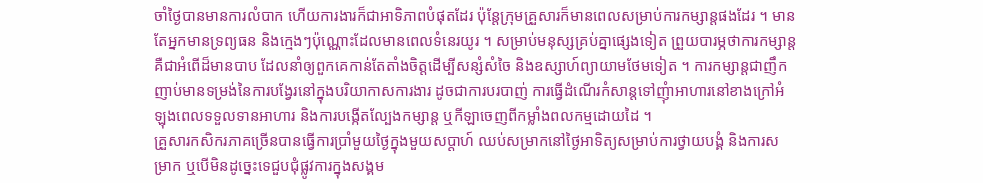ចាំថ្ងៃបានមានការលំបាក ហើយការងារក៏ជាអាទិភាពបំផុតដែរ ប៉ុន្តែក្រុមគ្រួសារក៏មានពេលសម្រាប់ការកម្សាន្តផងដែរ ។ មានតែអ្នកមានទ្រព្យធន និងក្មេងៗប៉ុណ្ណោះដែលមានពេលទំនេរយូរ ។ សម្រាប់មនុស្សគ្រប់គ្នាផ្សេងទៀត ព្រួយបារម្ភថាការកម្សាន្តគឺជាអំពើដ៏មានបាប ដែលនាំឲ្យពួកគេកាន់តែតាំងចិត្តដើម្បីសន្សំសំចៃ និងឧស្សាហ៍ព្យាយាមថែមទៀត ។ ការកម្សាន្តជាញឹកញាប់មានទម្រង់នៃការបង្វែរនៅក្នុងបរិយាកាសការងារ ដូចជាការបរបាញ់ ការធ្វើដំណើរកំសាន្តទៅញុំាអាហារនៅខាងក្រៅអំឡុងពេលទទួលទានអាហារ និងការបង្កើតល្បែងកម្សាន្ត ឬកីឡាចេញពីកម្លាំងពលកម្មដោយដៃ ។
គ្រួសារកសិករភាគច្រើនបានធ្វើការប្រាំមួយថ្ងៃក្នុងមួយសប្តាហ៍ ឈប់សម្រាកនៅថ្ងៃអាទិត្យសម្រាប់ការថ្វាយបង្គំ និងការសម្រាក ឬបើមិនដូច្នេះទេជួបជុំផ្លូវការក្នុងសង្គម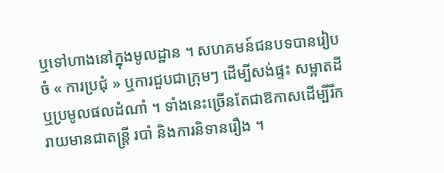ឬទៅហាងនៅក្នុងមូលដ្ឋាន ។ សហគមន៍ជនបទបានរៀបចំ « ការប្រជុំ » ឬការជួបជាក្រុមៗ ដើម្បីសង់ផ្ទះ សម្អាតដី ឬប្រមូលផលដំណាំ ។ ទាំងនេះច្រើនតែជាឱកាសដើម្បីរីករាយមានជាតន្ត្រី របាំ និងការនិទានរឿង ។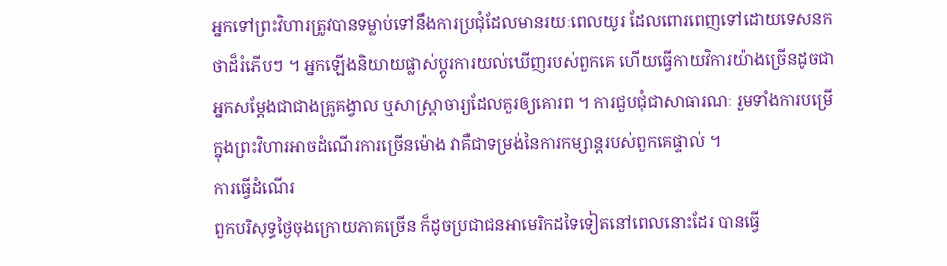អ្នកទៅព្រះវិហារត្រូវបានទម្លាប់ទៅនឹងការប្រជុំដែលមានរយៈពេលយូរ ដែលពោរពេញទៅដោយទេសនកថាដ៏រំភើបៗ ។ អ្នកឡើងនិយាយផ្លាស់ប្តូរការយល់ឃើញរបស់ពួកគេ ហើយធ្វើកាយវិការយ៉ាងច្រើនដូចជាអ្នកសម្តែងជាជាងគ្រូគង្វាល ឬសាស្ត្រាចារ្យដែលគួរឲ្យគោរព ។ ការជួបជុំជាសាធារណៈ រួមទាំងការបម្រើក្នុងព្រះវិហារអាចដំណើរការច្រើនម៉ោង វាគឺជាទម្រង់នៃការកម្សាន្តរបស់ពួកគេផ្ទាល់ ។
ការធ្វើដំណើរ
ពួកបរិសុទ្ធថ្ងៃចុងក្រោយភាគច្រើន ក៏ដូចប្រជាជនអាមេរិកដទៃទៀតនៅពេលនោះដែរ បានធ្វើ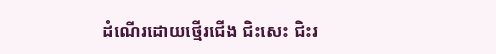ដំណើរដោយថ្មើរជើង ជិះសេះ ជិះរ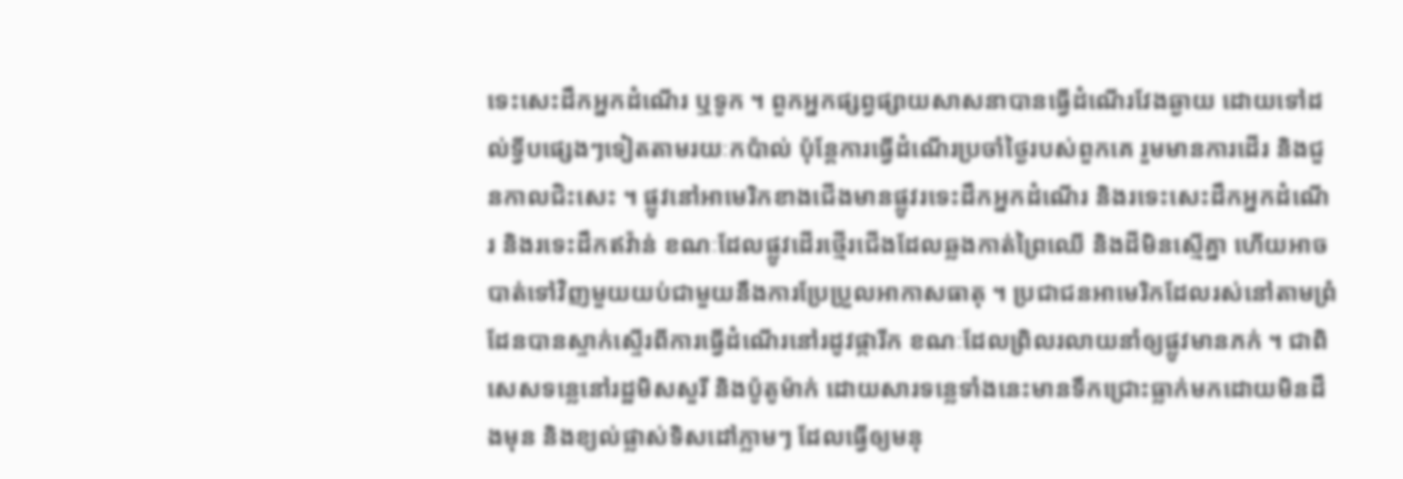ទេះសេះដឹកអ្នកដំណើរ ឬទូក ។ ពួកអ្នកផ្សព្វផ្សាយសាសនាបានធ្វើដំណើរវែងឆ្ងាយ ដោយទៅដល់ទ្វីបផ្សេងៗទៀតតាមរយៈកប៉ាល់ ប៉ុន្តែការធ្វើដំណើរប្រចាំថ្ងៃរបស់ពួកគេ រួមមានការដើរ និងជួនកាលជិះសេះ ។ ផ្លូវនៅអាមេរិកខាងជើងមានផ្លូវរទេះដឹកអ្នកដំណើរ និងរទេះសេះដឹកអ្នកដំណើរ និងរទេះដឹកឥវ៉ាន់ ខណៈដែលផ្លូវដើរថ្មើរជើងដែលឆ្លងកាត់ព្រៃឈើ និងដីមិនស្មើគ្នា ហើយអាចបាត់ទៅវិញមួយយប់ជាមួយនឹងការប្រែប្រួលអាកាសធាតុ ។ ប្រជាជនអាមេរិកដែលរស់នៅតាមព្រំដែនបានស្ទាក់ស្ទើរពីការធ្វើដំណើរនៅរដូវផ្ការីក ខណៈដែលព្រិលរលាយនាំឲ្យផ្លូវមានភក់ ។ ជាពិសេសទន្លេនៅរដ្ឋមិសសួរី និងប៉ូតូម៉ាក់ ដោយសារទន្លេទាំងនេះមានទឹកជ្រោះធ្លាក់មកដោយមិនដឹងមុន និងខ្យល់ផ្លាស់ទិសដៅភ្លាមៗ ដែលធ្វើឲ្យមនុ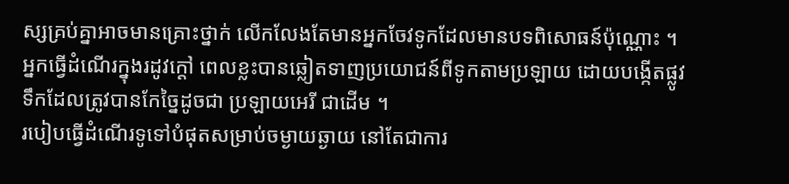ស្សគ្រប់គ្នាអាចមានគ្រោះថ្នាក់ លើកលែងតែមានអ្នកចែវទូកដែលមានបទពិសោធន៍ប៉ុណ្ណោះ ។ អ្នកធ្វើដំណើរក្នុងរដូវក្តៅ ពេលខ្លះបានឆ្លៀតទាញប្រយោជន៍ពីទូកតាមប្រឡាយ ដោយបង្កើតផ្លូវទឹកដែលត្រូវបានកែច្នៃដូចជា ប្រឡាយអេរី ជាដើម ។
របៀបធ្វើដំណើរទូទៅបំផុតសម្រាប់ចម្ងាយឆ្ងាយ នៅតែជាការ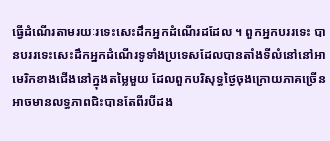ធ្វើដំណើរតាមរយៈរទេះសេះដឹកអ្នកដំណើរដដែល ។ ពួកអ្នកបររទេះ បានបររទេះសេះដឹកអ្នកដំណើរទូទាំងប្រទេសដែលបានតាំងទីលំនៅនៅអាមេរិកខាងជើងនៅក្នុងតម្លៃមួយ ដែលពួកបរិសុទ្ធថ្ងៃចុងក្រោយភាគច្រើនអាចមានលទ្ធភាពជិះបានតែពីរបីដង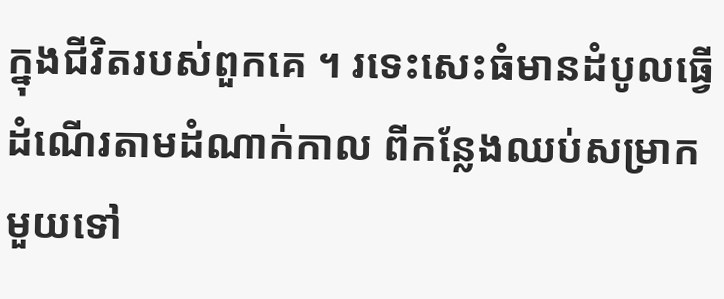ក្នុងជីវិតរបស់ពួកគេ ។ រទេះសេះធំមានដំបូលធ្វើដំណើរតាមដំណាក់កាល ពីកន្លែងឈប់សម្រាកមួយទៅ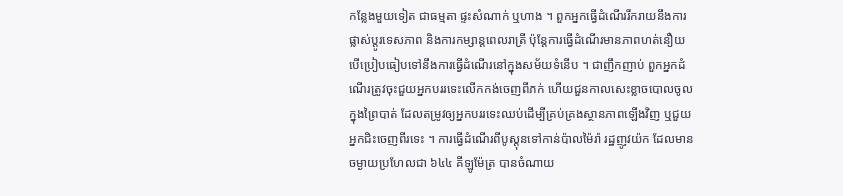កន្លែងមួយទៀត ជាធម្មតា ផ្ទះសំណាក់ ឬហាង ។ ពួកអ្នកធ្វើដំណើររីករាយនឹងការផ្លាស់ប្ដូរទេសភាព និងការកម្សាន្តពេលរាត្រី ប៉ុន្តែការធ្វើដំណើរមានភាពហត់នឿយ បើប្រៀបធៀបទៅនឹងការធ្វើដំណើរនៅក្នុងសម័យទំនើប ។ ជាញឹកញាប់ ពួកអ្នកដំណើរត្រូវចុះជួយអ្នកបររទេះលើកកង់ចេញពីភក់ ហើយជួនកាលសេះខ្លាចបោលចូលក្នុងព្រៃបាត់ ដែលតម្រូវឲ្យអ្នកបររទេះឈប់ដើម្បីគ្រប់គ្រងស្ថានភាពឡើងវិញ ឬជួយអ្នកជិះចេញពីរទេះ ។ ការធ្វើដំណើរពីបូស្តុនទៅកាន់ប៉ាលម៉ៃរ៉ា រដ្ឋញូវយ៉ក ដែលមានចម្ងាយប្រហែលជា ៦៤៤ គីឡូម៉ែត្រ បានចំណាយ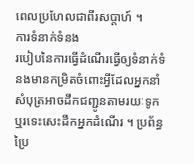ពេលប្រហែលជាពីរសប្តាហ៍ ។
ការទំនាក់ទំនង
របៀបនៃការធ្វើដំណើរធ្វើឲ្យទំនាក់ទំនងមានកម្រិតចំពោះអ្វីដែលអ្នកនាំសំបុត្រអាចដឹកជញ្ជូនតាមរយៈទូក ឬរទេះសេះដឹកអ្នកដំណើរ ។ ប្រព័ន្ធប្រៃ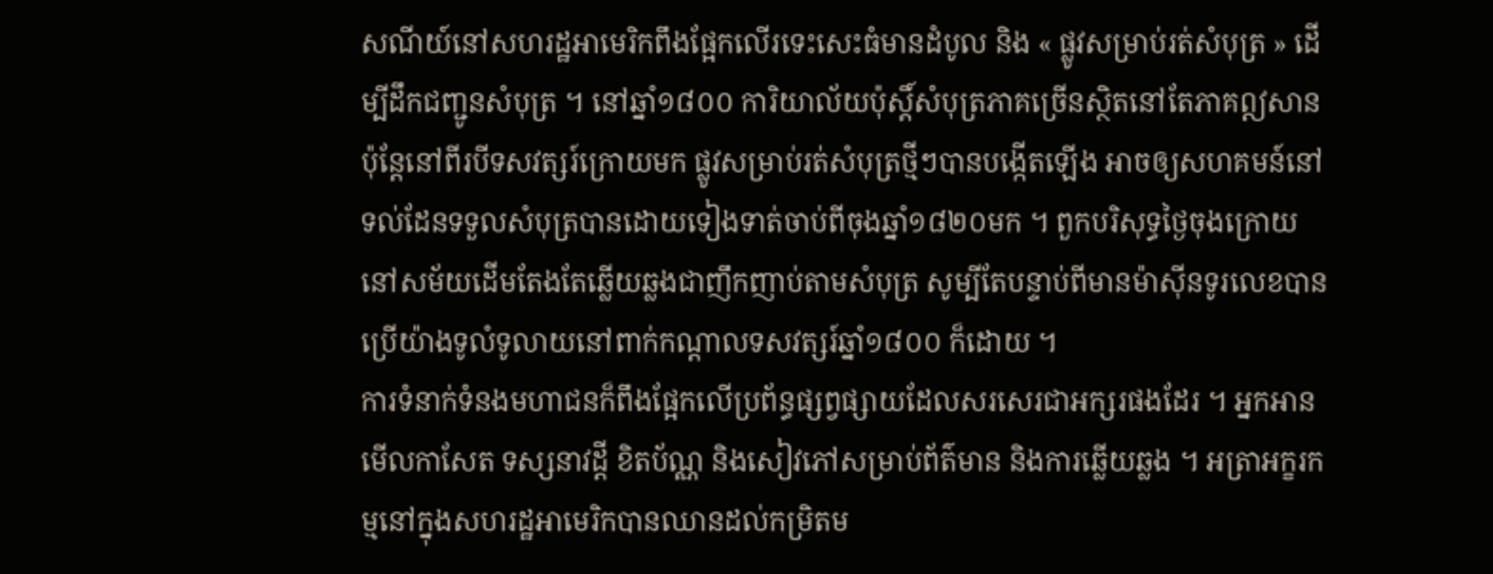សណីយ៍នៅសហរដ្ឋអាមេរិកពឹងផ្អែកលើរទេះសេះធំមានដំបូល និង « ផ្លូវសម្រាប់រត់សំបុត្រ » ដើម្បីដឹកជញ្ជូនសំបុត្រ ។ នៅឆ្នាំ១៨០០ ការិយាល័យប៉ុស្តិ៍សំបុត្រភាគច្រើនស្ថិតនៅតែភាគឦសាន ប៉ុន្តែនៅពីរបីទសវត្សរ៍ក្រោយមក ផ្លូវសម្រាប់រត់សំបុត្រថ្មីៗបានបង្កើតឡើង អាចឲ្យសហគមន៍នៅទល់ដែនទទួលសំបុត្របានដោយទៀងទាត់ចាប់ពីចុងឆ្នាំ១៨២០មក ។ ពួកបរិសុទ្ធថ្ងៃចុងក្រោយនៅសម័យដើមតែងតែឆ្លើយឆ្លងជាញឹកញាប់តាមសំបុត្រ សូម្បីតែបន្ទាប់ពីមានម៉ាស៊ីនទូរលេខបានប្រើយ៉ាងទូលំទូលាយនៅពាក់កណ្តាលទសវត្សរ៍ឆ្នាំ១៨០០ ក៏ដោយ ។
ការទំនាក់ទំនងមហាជនក៏ពឹងផ្អែកលើប្រព័ន្ធផ្សព្វផ្សាយដែលសរសេរជាអក្សរផងដែរ ។ អ្នកអានមើលកាសែត ទស្សនាវដ្តី ខិតប័ណ្ណ និងសៀវភៅសម្រាប់ព័ត៌មាន និងការឆ្លើយឆ្លង ។ អត្រាអក្ខរកម្មនៅក្នុងសហរដ្ឋអាមេរិកបានឈានដល់កម្រិតម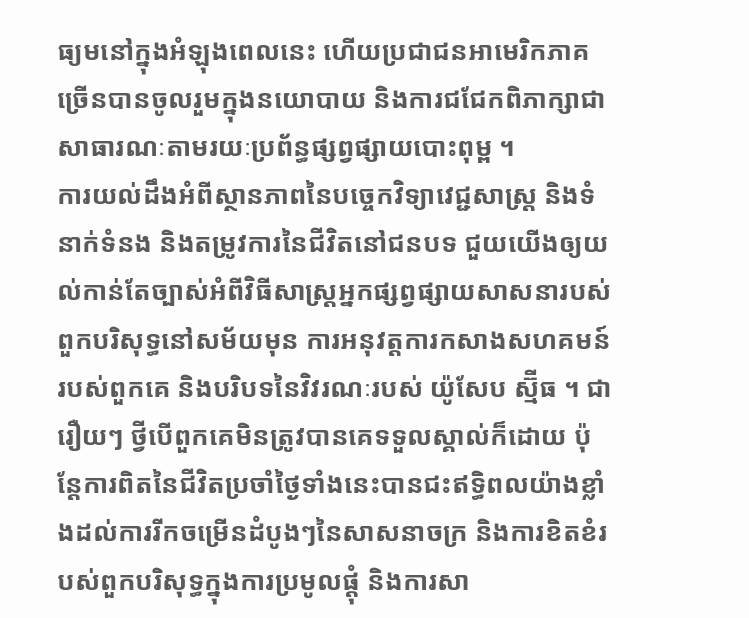ធ្យមនៅក្នុងអំឡុងពេលនេះ ហើយប្រជាជនអាមេរិកភាគច្រើនបានចូលរួមក្នុងនយោបាយ និងការជជែកពិភាក្សាជាសាធារណៈតាមរយៈប្រព័ន្ធផ្សព្វផ្សាយបោះពុម្ព ។
ការយល់ដឹងអំពីស្ថានភាពនៃបច្ចេកវិទ្យាវេជ្ជសាស្រ្ត និងទំនាក់ទំនង និងតម្រូវការនៃជីវិតនៅជនបទ ជួយយើងឲ្យយល់កាន់តែច្បាស់អំពីវិធីសាស្រ្តអ្នកផ្សព្វផ្សាយសាសនារបស់ពួកបរិសុទ្ធនៅសម័យមុន ការអនុវត្តការកសាងសហគមន៍របស់ពួកគេ និងបរិបទនៃវិវរណៈរបស់ យ៉ូសែប ស្ម៊ីធ ។ ជារឿយៗ ថ្វីបើពួកគេមិនត្រូវបានគេទទួលស្គាល់ក៏ដោយ ប៉ុន្តែការពិតនៃជីវិតប្រចាំថ្ងៃទាំងនេះបានជះឥទ្ធិពលយ៉ាងខ្លាំងដល់ការរីកចម្រើនដំបូងៗនៃសាសនាចក្រ និងការខិតខំរបស់ពួកបរិសុទ្ធក្នុងការប្រមូលផ្តុំ និងការសា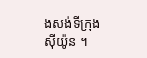ងសង់ទីក្រុងស៊ីយ៉ូន ។